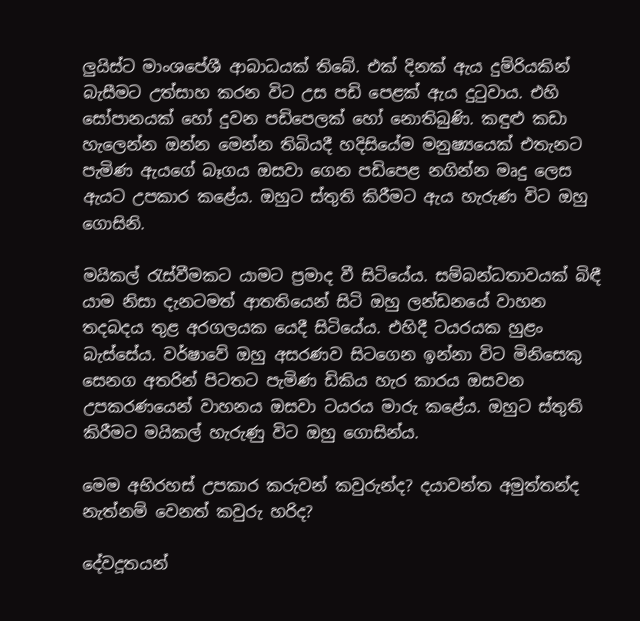ලුයිස්ට මාංශපේශී ආබාධයක් තිබේ. එක් දිනක් ඇය දුම්රියකින් බැසීමට උත්සාහ කරන විට උස පඩි පෙළක් ඇය දුටුවාය. එහි සෝපානයක් හෝ දුවන පඩිපෙලක් හෝ නොතිබුණි. කඳුළු කඩා හැලෙන්න ඔන්න මෙන්න තිබියදී හදිසියේම මනුෂ්‍යයෙක් එතැනට පැමිණ ඇයගේ බෑගය ඔසවා ගෙන පඩිපෙළ නගින්න මෘදු ලෙස ඇයට උපකාර කළේය. ඔහුට ස්තුති කිරීමට ඇය හැරුණ විට ඔහු ගොසිනි.

මයිකල් රැස්වීමකට යාමට ප්‍රමාද වී සිටියේය. සම්බන්ධතාවයක් බිඳී යාම නිසා දැනටමත් ආතතියෙන් සිටි ඔහු ලන්ඩනයේ වාහන තදබදය තුළ අරගලයක යෙදී සිටියේය. එහිදී ටයරයක හුළං බැස්සේය. වර්ෂාවේ ඔහු අසරණව සිටගෙන ඉන්නා විට මිනිසෙකු සෙනග අතරින් පිටතට පැමිණ ඩිකිය හැර කාරය ඔසවන උපකරණයෙන් වාහනය ඔසවා ටයරය මාරු කළේය. ඔහුට ස්තුති කිරීමට මයිකල් හැරුණු විට ඔහු ගොසින්ය.

මෙම අභිරහස් උපකාර කරුවන් කවුරුන්ද? දයාවන්ත අමුත්තන්ද නැත්නම් වෙනත් කවුරු හරිද?

දේවදූතයන්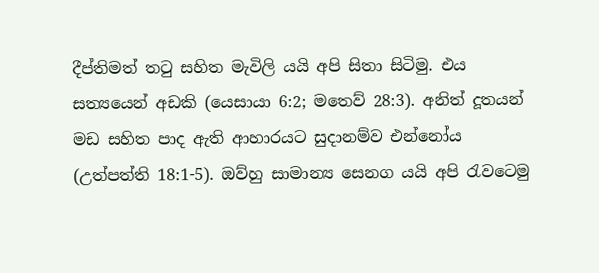දීප්තිමත් තටු සහිත මැවිලි යයි අපි සිතා සිටිමු. එය සත්‍යයෙන් අඩකි (යෙසායා 6:2; මතෙව් 28:3). අනිත් දූතයන් මඩ සහිත පාද ඇති ආහාරයට සුදානම්ව එන්නෝය (උත්පත්ති 18:1-5). ඔව්හු සාමාන්‍ය සෙනග යයි අපි රැවටෙමු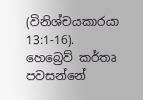(විනිශ්චයකාරයා 13:1-16). හෙබ්‍රෙව් කර්තෘ පවසන්නේ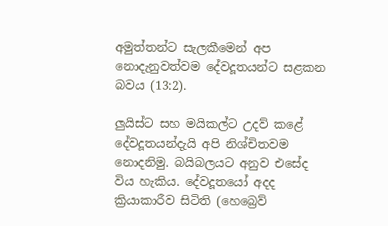අමුත්තන්ට සැලකීමෙන් අප නොදැනුවත්වම දේවදූතයන්ට සළකන බවය (13:2).

ලුයිස්ට සහ මයිකල්ට උදව් කළේ දේවදූතයන්දැයි අපි නිශ්චිතවම නොදනිමු. බයිබලයට අනුව එසේද විය හැකිය. දේවදූතයෝ අදද ක්‍රියාකාරීව සිටිති (හෙබ්‍රෙව්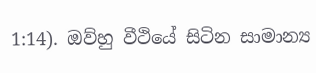1:14). ඔව්හු වීථියේ සිටින සාමාන්‍ය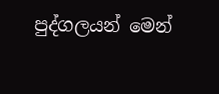පුද්ගලයන් මෙන්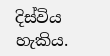දිස්විය හැකිය.